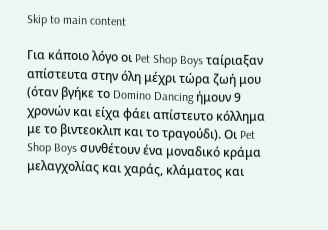Skip to main content

Για κάποιο λόγο οι Pet Shop Boys ταίριαξαν απίστευτα στην όλη μέχρι τώρα ζωή μου (όταν βγήκε το Domino Dancing ήμουν 9 χρονών και είχα φάει απίστευτο κόλλημα με το βιντεοκλιπ και το τραγούδι). Οι Pet Shop Boys συνθέτουν ένα μοναδικό κράμα μελαγχολίας και χαράς, κλάματος και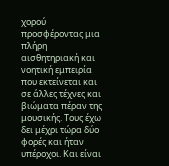χορού προσφέροντας μια πλήρη αισθητηριακή και νοητική εμπειρία  που εκτείνεται και σε άλλες τέχνες και βιώματα πέραν της μουσικής. Toυς έχω δει μέχρι τώρα δύο φορές και ήταν υπέροχοι. Και είναι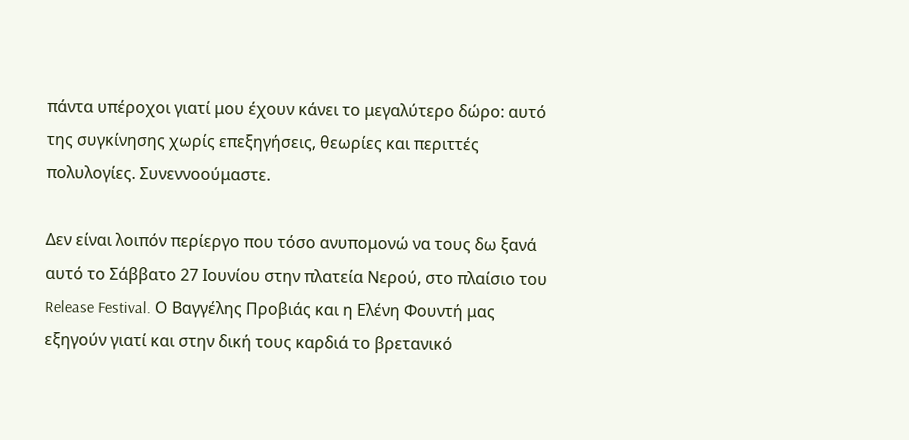πάντα υπέροχοι γιατί μου έχουν κάνει το μεγαλύτερο δώρο: αυτό της συγκίνησης χωρίς επεξηγήσεις, θεωρίες και περιττές πολυλογίες. Συνεννοούμαστε.

Δεν είναι λοιπόν περίεργο που τόσο ανυπομονώ να τους δω ξανά αυτό το Σάββατο 27 Ιουνίου στην πλατεία Νερού, στο πλαίσιο του Release Festival. Ο Βαγγέλης Προβιάς και η Ελένη Φουντή μας εξηγούν γιατί και στην δική τους καρδιά το βρετανικό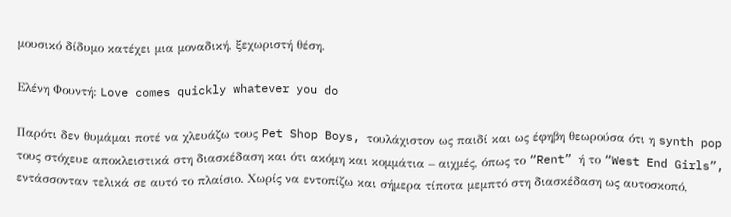μουσικό δίδυμο κατέχει μια μοναδική, ξεχωριστή θέση.

Ελένη Φουντή: Love comes quickly whatever you do

Παρότι δεν θυμάμαι ποτέ να χλευάζω τους Pet Shop Boys, τουλάχιστον ως παιδί και ως έφηβη θεωρούσα ότι η synth pop τους στόχευε αποκλειστικά στη διασκέδαση και ότι ακόμη και κομμάτια – αιχμές, όπως το “Rent” ή το “West End Girls”, εντάσσονταν τελικά σε αυτό το πλαίσιο. Χωρίς να εντοπίζω και σήμερα τίποτα μεμπτό στη διασκέδαση ως αυτοσκοπό,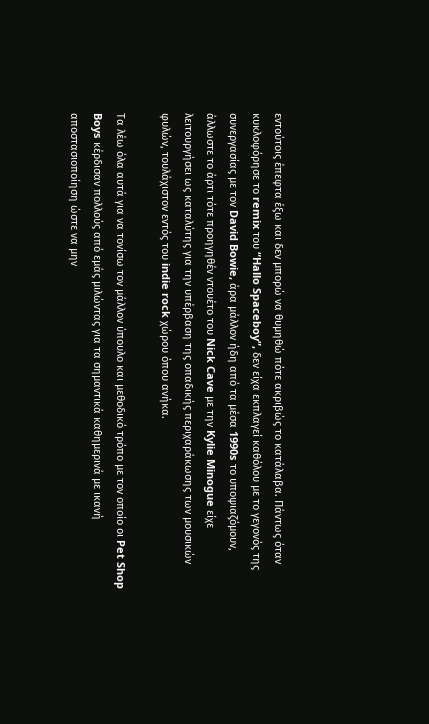εντούτοις έπεφτα έξω και δεν μπορώ να θυμηθώ πότε ακριβώς το κατάλαβα. Πάντως όταν κυκλοφόρησε το remix του “Hallo Spaceboy”, δεν είχα εκπλαγεί καθόλου με το γεγονός της συνεργασίας με τον David Bowie, άρα μάλλον ήδη από τα μέσα 1990s το υποψιαζόμουν, άλλωστε το άρτι τότε προηγηθέν ντουέτο του Nick Cave με την Kylie Minogue είχε λειτουργήσει ως καταλύτης για την υπέρβαση της οπαδικής περιχαράκωσης των μουσικών φυλών, τουλάχιστον εντός του indie rock χώρου όπου ανήκα.

Τα λέω όλα αυτά για να τονίσω τον μάλλον ύπουλο και μεθοδικό τρόπο με τον οποίο οι Pet Shop Boys κέρδισαν πολλούς από εμάς μιλώντας για τα σημαντικά καθημερινά με ικανή αποστασιοποίηση ώστε να μην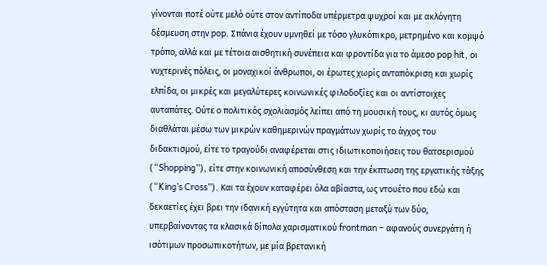γίνονται ποτέ ούτε μελό ούτε στον αντίποδα υπέρμετρα ψυχροί και με ακλόνητη δέσμευση στην pop. Σπάνια έχουν υμνηθεί με τόσο γλυκόπικρο, μετρημένο και κομψό τρόπο, αλλά και με τέτοια αισθητική συνέπεια και φροντίδα για το άμεσο pop hit, οι νυχτερινές πόλεις, οι μοναχικοί άνθρωποι, οι έρωτες χωρίς ανταπόκριση και χωρίς ελπίδα, οι μικρές και μεγαλύτερες κοινωνικές φιλοδοξίες και οι αντίστοιχες αυταπάτες. Ούτε ο πολιτικός σχολιασμός λείπει από τη μουσική τους, κι αυτός όμως διαθλάται μέσω των μικρών καθημερινών πραγμάτων χωρίς το άγχος του διδακτισμού, είτε το τραγούδι αναφέρεται στις ιδιωτικοποιήσεις του θατσερισμού (“Shopping”), είτε στην κοινωνική αποσύνθεση και την έκπτωση της εργατικής τάξης (“King’s Cross”). Και τα έχουν καταφέρει όλα αβίαστα, ως ντουέτο που εδώ και δεκαετίες έχει βρει την ιδανική εγγύτητα και απόσταση μεταξύ των δύο, υπερβαίνοντας τα κλασικά δίπολα χαρισματικού frontman – αφανούς συνεργάτη ή ισότιμων προσωπικοτήτων, με μία βρετανική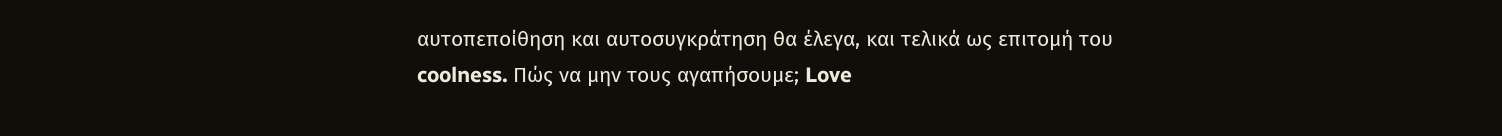αυτοπεποίθηση και αυτοσυγκράτηση θα έλεγα, και τελικά ως επιτομή του coolness. Πώς να μην τους αγαπήσουμε; Love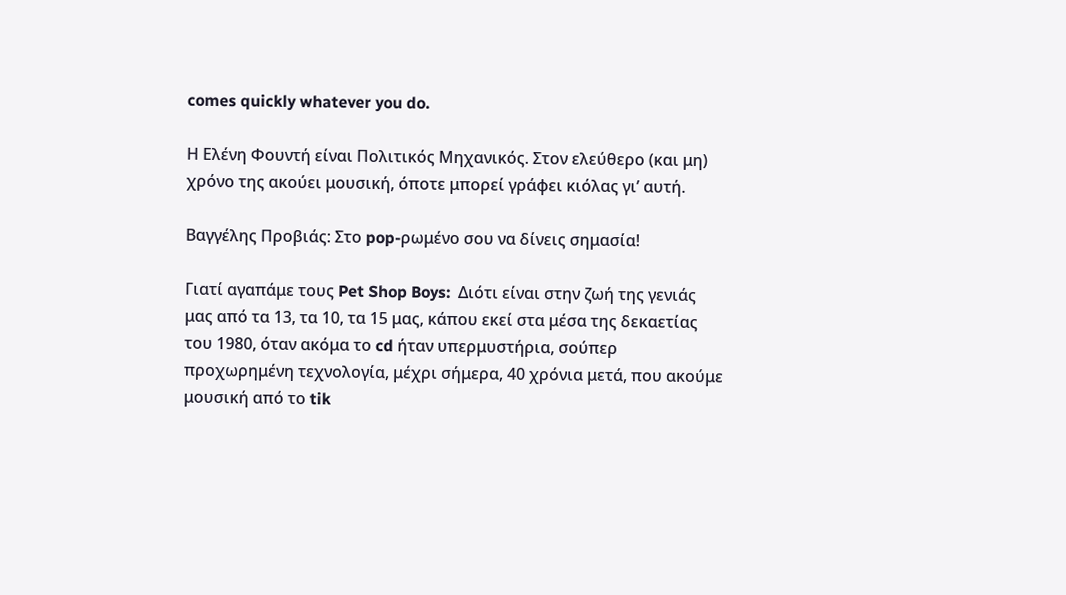comes quickly whatever you do.

Η Ελένη Φουντή είναι Πολιτικός Μηχανικός. Στον ελεύθερο (και μη) χρόνο της ακούει μουσική, όποτε μπορεί γράφει κιόλας γι’ αυτή.

Βαγγέλης Προβιάς: Στο pop-ρωμένο σου να δίνεις σημασία!

Γιατί αγαπάμε τους Pet Shop Boys:  Διότι είναι στην ζωή της γενιάς μας από τα 13, τα 10, τα 15 μας, κάπου εκεί στα μέσα της δεκαετίας του 1980, όταν ακόμα το cd ήταν υπερμυστήρια, σούπερ προχωρημένη τεχνολογία, μέχρι σήμερα, 40 χρόνια μετά, που ακούμε μουσική από το tik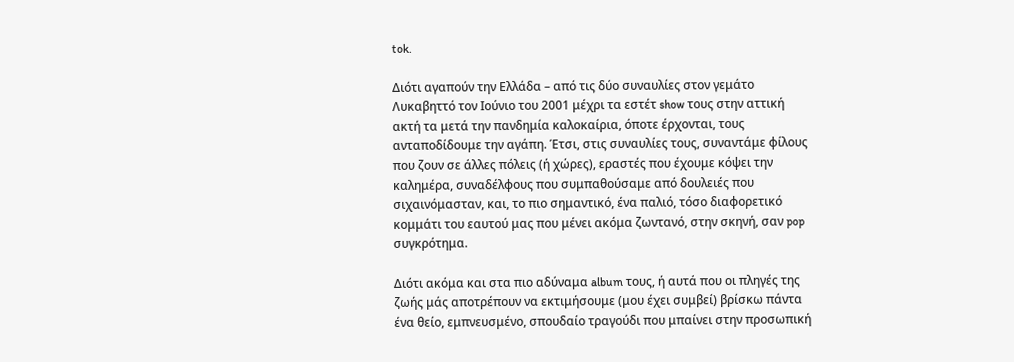tok.

Διότι αγαπούν την Ελλάδα – από τις δύο συναυλίες στον γεμάτο Λυκαβηττό τον Ιούνιο του 2001 μέχρι τα εστέτ show τους στην αττική ακτή τα μετά την πανδημία καλοκαίρια, όποτε έρχονται, τους ανταποδίδουμε την αγάπη. Έτσι, στις συναυλίες τους, συναντάμε φίλους που ζουν σε άλλες πόλεις (ή χώρες), εραστές που έχουμε κόψει την καλημέρα, συναδέλφους που συμπαθούσαμε από δουλειές που σιχαινόμασταν, και, το πιο σημαντικό, ένα παλιό, τόσο διαφορετικό κομμάτι του εαυτού μας που μένει ακόμα ζωντανό, στην σκηνή, σαν pop συγκρότημα.

Διότι ακόμα και στα πιο αδύναμα album τους, ή αυτά που οι πληγές της ζωής μάς αποτρέπουν να εκτιμήσουμε (μου έχει συμβεί) βρίσκω πάντα ένα θείο, εμπνευσμένο, σπουδαίο τραγούδι που μπαίνει στην προσωπική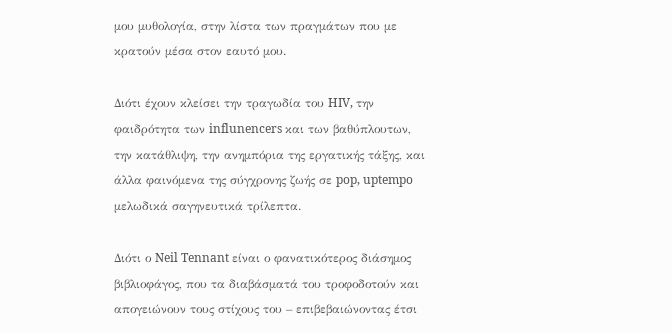μου μυθολογία, στην λίστα των πραγμάτων που με κρατούν μέσα στον εαυτό μου.

Διότι έχουν κλείσει την τραγωδία του HIV, την φαιδρότητα των influnencers και των βαθύπλουτων, την κατάθλιψη, την ανημπόρια της εργατικής τάξης, και άλλα φαινόμενα της σύγχρονης ζωής σε pop, uptempo μελωδικά σαγηνευτικά τρίλεπτα.

Διότι ο Neil Tennant είναι ο φανατικότερος διάσημος βιβλιοφάγος, που τα διαβάσματά του τροφοδοτούν και απογειώνουν τους στίχους του – επιβεβαιώνοντας έτσι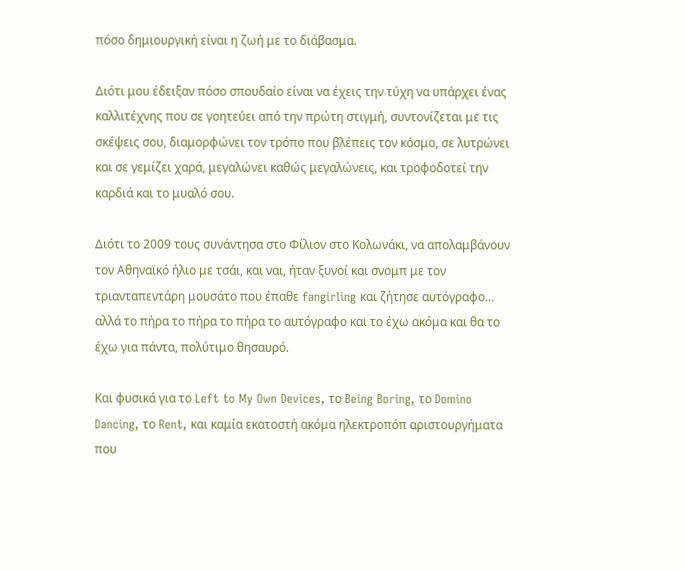πόσο δημιουργική είναι η ζωή με το διάβασμα.

Διότι μου έδειξαν πόσο σπουδαίο είναι να έχεις την τύχη να υπάρχει ένας καλλιτέχνης που σε γοητεύει από την πρώτη στιγμή, συντονίζεται με τις σκέψεις σου, διαμορφώνει τον τρόπο που βλέπεις τον κόσμο, σε λυτρώνει και σε γεμίζει χαρά, μεγαλώνει καθώς μεγαλώνεις, και τροφοδοτεί την καρδιά και το μυαλό σου.

Διότι το 2009 τους συνάντησα στο Φίλιον στο Κολωνάκι, να απολαμβάνουν τον Αθηναϊκό ήλιο με τσάι, και ναι, ήταν ξυνοί και σνομπ με τον τριανταπεντάρη μουσάτο που έπαθε fangirling και ζήτησε αυτόγραφο… αλλά το πήρα το πήρα το πήρα το αυτόγραφο και το έχω ακόμα και θα το έχω για πάντα, πολύτιμο θησαυρό.

Και φυσικά για το Left to My Own Devices, το Being Boring, το Domino Dancing, το Rent, και καμία εκατοστή ακόμα ηλεκτροπόπ αριστουργήματα που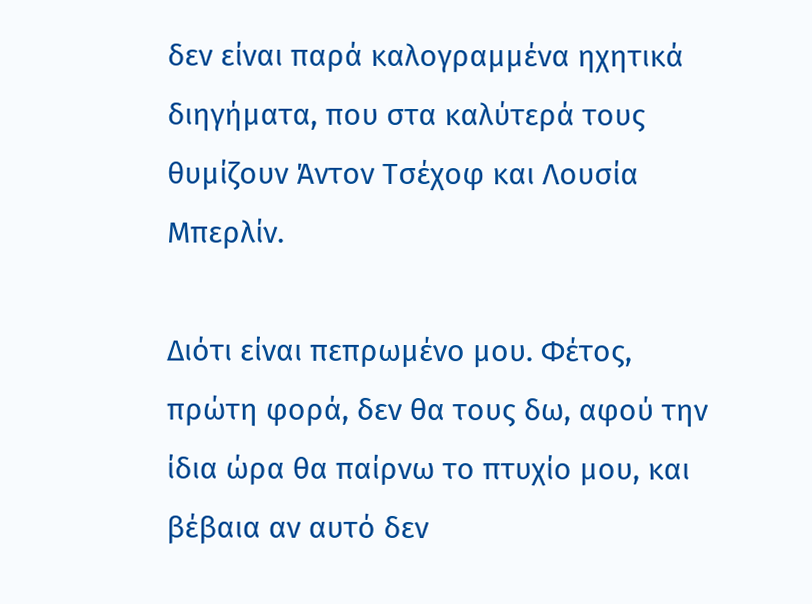δεν είναι παρά καλογραμμένα ηχητικά διηγήματα, που στα καλύτερά τους θυμίζουν Άντον Τσέχοφ και Λουσία Μπερλίν.

Διότι είναι πεπρωμένο μου. Φέτος, πρώτη φορά, δεν θα τους δω, αφού την ίδια ώρα θα παίρνω το πτυχίο μου, και βέβαια αν αυτό δεν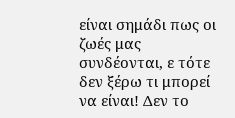είναι σημάδι πως οι ζωές μας συνδέονται, ε τότε δεν ξέρω τι μπορεί να είναι! Δεν το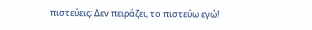πιστεύεις; Δεν πειράζει, το πιστεύω εγώ!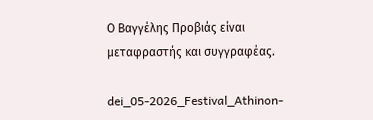Ο Βαγγέλης Προβιάς είναι μεταφραστής και συγγραφέας.

dei_05-2026_Festival_Athinon-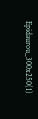Epidaurou_300x250(1)